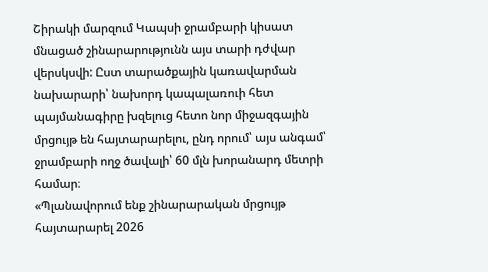Շիրակի մարզում Կապսի ջրամբարի կիսատ մնացած շինարարությունն այս տարի դժվար վերսկսվի: Ըստ տարածքային կառավարման նախարարի՝ նախորդ կապալառուի հետ պայմանագիրը խզելուց հետո նոր միջազգային մրցույթ են հայտարարելու, ընդ որում՝ այս անգամ՝ ջրամբարի ողջ ծավալի՝ 60 մլն խորանարդ մետրի համար։
«Պլանավորում ենք շինարարական մրցույթ հայտարարել 2026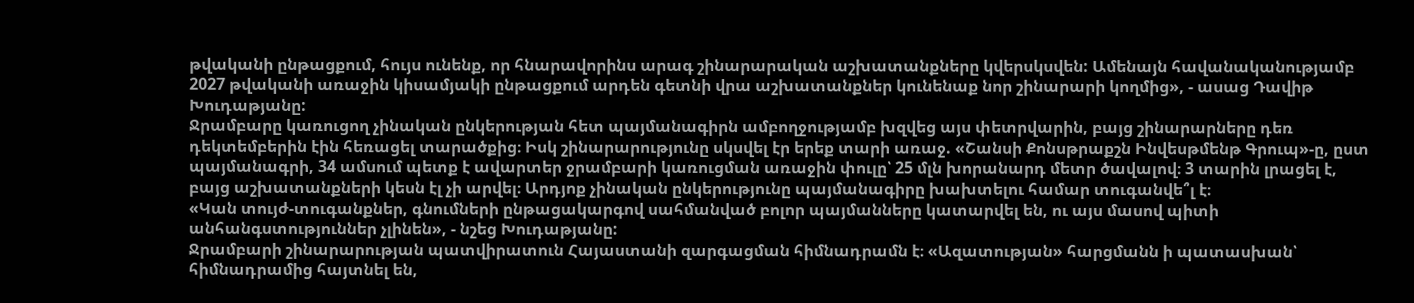թվականի ընթացքում, հույս ունենք, որ հնարավորինս արագ շինարարական աշխատանքները կվերսկսվեն: Ամենայն հավանականությամբ 2027 թվականի առաջին կիսամյակի ընթացքում արդեն գետնի վրա աշխատանքներ կունենաք նոր շինարարի կողմից», - ասաց Դավիթ Խուդաթյանը:
Ջրամբարը կառուցող չինական ընկերության հետ պայմանագիրն ամբողջությամբ խզվեց այս փետրվարին, բայց շինարարները դեռ դեկտեմբերին էին հեռացել տարածքից։ Իսկ շինարարությունը սկսվել էր երեք տարի առաջ. «Շանսի Քոնսթրաքշն Ինվեսթմենթ Գրուպ»-ը, ըստ պայմանագրի, 34 ամսում պետք է ավարտեր ջրամբարի կառուցման առաջին փուլը՝ 25 մլն խորանարդ մետր ծավալով։ 3 տարին լրացել է, բայց աշխատանքների կեսն էլ չի արվել։ Արդյոք չինական ընկերությունը պայմանագիրը խախտելու համար տուգանվե՞լ է։
«Կան տույժ-տուգանքներ, գնումների ընթացակարգով սահմանված բոլոր պայմանները կատարվել են, ու այս մասով պիտի անհանգստություններ չլինեն», - նշեց Խուդաթյանը:
Ջրամբարի շինարարության պատվիրատուն Հայաստանի զարգացման հիմնադրամն է։ «Ազատության» հարցմանն ի պատասխան՝ հիմնադրամից հայտնել են,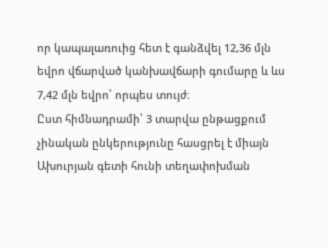որ կապալառուից հետ է գանձվել 12,36 մլն եվրո վճարված կանխավճարի գումարը և ևս 7,42 մլն եվրո՝ որպես տույժ։
Ըստ հիմնադրամի՝ 3 տարվա ընթացքում չինական ընկերությունը հասցրել է միայն Ախուրյան գետի հունի տեղափոխման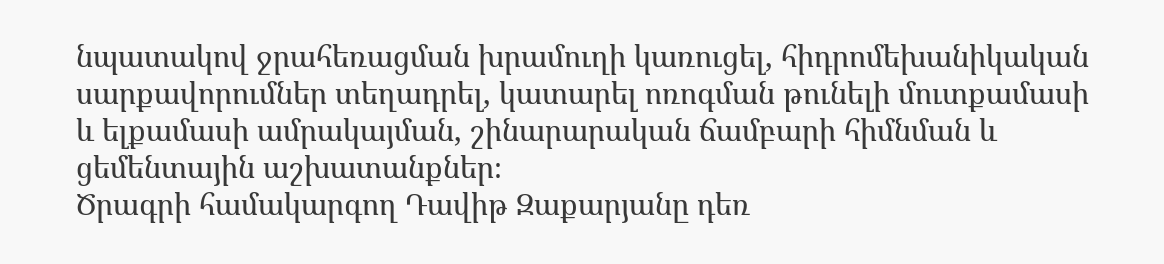նպատակով ջրահեռացման խրամուղի կառուցել, հիդրոմեխանիկական սարքավորումներ տեղադրել, կատարել ոռոգման թունելի մուտքամասի և ելքամասի ամրակայման, շինարարական ճամբարի հիմնման և ցեմենտային աշխատանքներ։
Ծրագրի համակարգող Դավիթ Զաքարյանը դեռ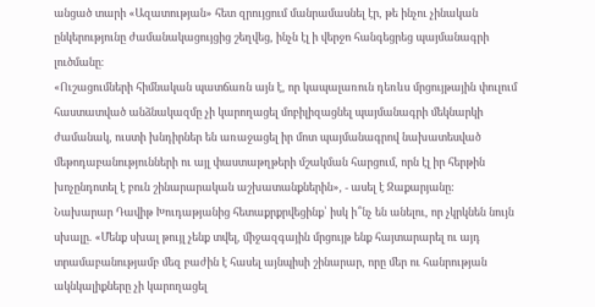անցած տարի «Ազատության» հետ զրույցում մանրամասնել էր, թե ինչու չինական ընկերությունը ժամանակացույցից շեղվեց, ինչն էլ ի վերջո հանգեցրեց պայմանագրի լուծմանը։
«Ուշացումների հիմնական պատճառն այն է, որ կապալառուն դեռևս մրցույթային փուլում հաստատված անձնակազմը չի կարողացել մոբիլիզացնել պայմանագրի մեկնարկի ժամանակ, ուստի խնդիրներ են առաջացել իր մոտ պայմանագրով նախատեսված մեթոդաբանությունների ու այլ փաստաթղթերի մշակման հարցում, որն էլ իր հերթին խոչընդոտել է բուն շինարարական աշխատանքներին», - ասել է Զաքարյանը:
Նախարար Դավիթ Խուդաթյանից հետաքրքրվեցինք՝ իսկ ի՞նչ են անելու, որ չկրկնեն նույն սխալը. «Մենք սխալ թույլ չենք տվել, միջազգային մրցույթ ենք հայտարարել ու այդ տրամաբանությամբ մեզ բաժին է հասել այնպիսի շինարար, որը մեր ու հանրության ակնկալիքները չի կարողացել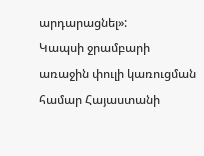արդարացնել»:
Կապսի ջրամբարի առաջին փուլի կառուցման համար Հայաստանի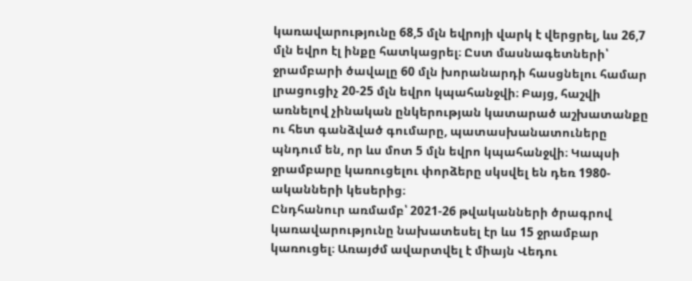կառավարությունը 68,5 մլն եվրոյի վարկ է վերցրել, ևս 26,7 մլն եվրո էլ ինքը հատկացրել։ Ըստ մասնագետների՝ ջրամբարի ծավալը 60 մլն խորանարդի հասցնելու համար լրացուցիչ 20-25 մլն եվրո կպահանջվի։ Բայց, հաշվի առնելով չինական ընկերության կատարած աշխատանքը ու հետ գանձված գումարը, պատասխանատուները պնդում են, որ ևս մոտ 5 մլն եվրո կպահանջվի։ Կապսի ջրամբարը կառուցելու փորձերը սկսվել են դեռ 1980-ականների կեսերից։
Ընդհանուր առմամբ՝ 2021-26 թվականների ծրագրով կառավարությունը նախատեսել էր ևս 15 ջրամբար կառուցել։ Առայժմ ավարտվել է միայն Վեդու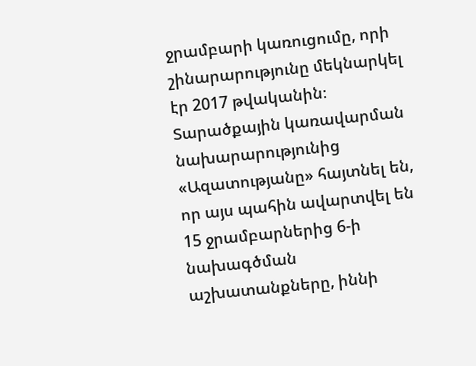ջրամբարի կառուցումը, որի շինարարությունը մեկնարկել էր 2017 թվականին։ Տարածքային կառավարման նախարարությունից «Ազատությանը» հայտնել են, որ այս պահին ավարտվել են 15 ջրամբարներից 6-ի նախագծման աշխատանքները, իննի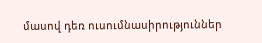մասով դեռ ուսումնասիրություններ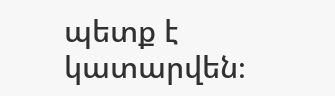պետք է կատարվեն։